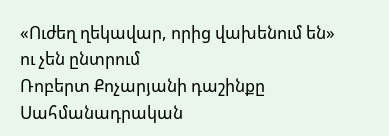«Ուժեղ ղեկավար, որից վախենում են» ու չեն ընտրում
Ռոբերտ Քոչարյանի դաշինքը Սահմանադրական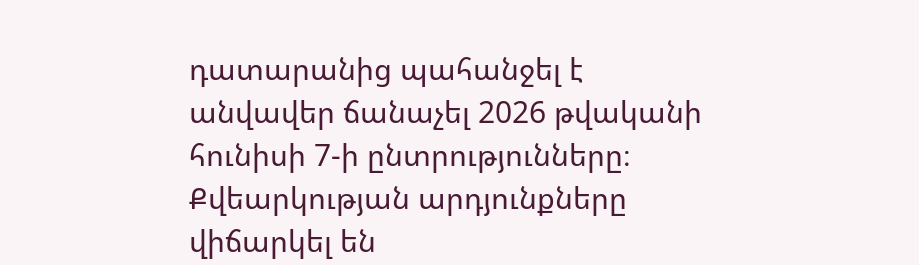դատարանից պահանջել է անվավեր ճանաչել 2026 թվականի հունիսի 7-ի ընտրությունները։ Քվեարկության արդյունքները վիճարկել են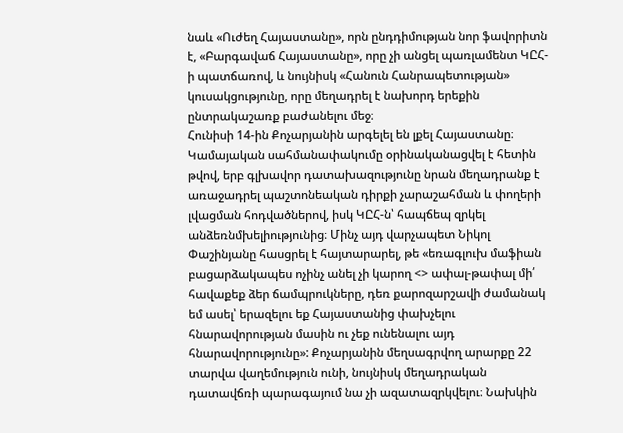նաև «Ուժեղ Հայաստանը», որն ընդդիմության նոր ֆավորիտն է, «Բարգավաճ Հայաստանը», որը չի անցել պառլամենտ ԿԸՀ-ի պատճառով, և նույնիսկ «Հանուն Հանրապետության» կուսակցությունը, որը մեղադրել է նախորդ երեքին ընտրակաշառք բաժանելու մեջ։
Հունիսի 14-ին Քոչարյանին արգելել են լքել Հայաստանը։ Կամայական սահմանափակումը օրինականացվել է հետին թվով, երբ գլխավոր դատախազությունը նրան մեղադրանք է առաջադրել պաշտոնեական դիրքի չարաշահման և փողերի լվացման հոդվածներով, իսկ ԿԸՀ-ն՝ հապճեպ զրկել անձեռնմխելիությունից։ Մինչ այդ վարչապետ Նիկոլ Փաշինյանը հասցրել է հայտարարել, թե «եռագլուխ մաֆիան բացարձակապես ոչինչ անել չի կարող <> ափալ-թափալ մի՛ հավաքեք ձեր ճամպրուկները, դեռ քարոզարշավի ժամանակ եմ ասել՝ երազելու եք Հայաստանից փախչելու հնարավորության մասին ու չեք ունենալու այդ հնարավորությունը»: Քոչարյանին մեղսագրվող արարքը 22 տարվա վաղեմություն ունի, նույնիսկ մեղադրական դատավճռի պարագայում նա չի ազատազրկվելու։ Նախկին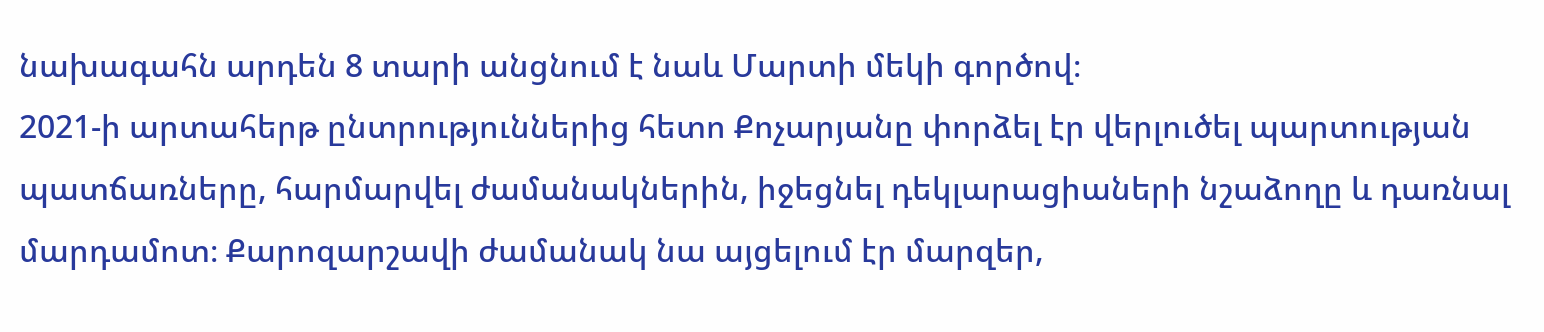նախագահն արդեն 8 տարի անցնում է նաև Մարտի մեկի գործով։
2021-ի արտահերթ ընտրություններից հետո Քոչարյանը փորձել էր վերլուծել պարտության պատճառները, հարմարվել ժամանակներին, իջեցնել դեկլարացիաների նշաձողը և դառնալ մարդամոտ։ Քարոզարշավի ժամանակ նա այցելում էր մարզեր,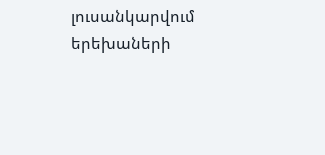լուսանկարվում երեխաների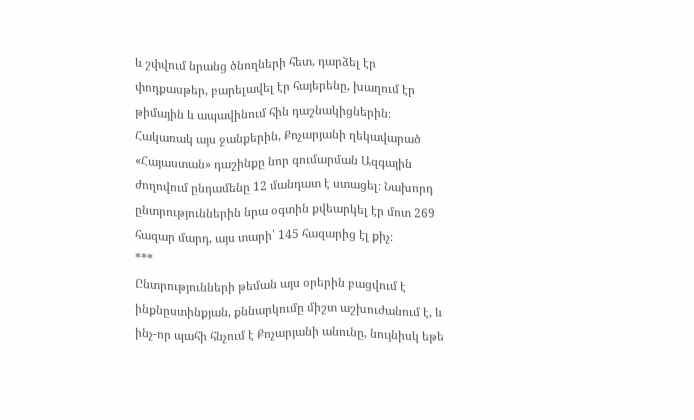և շփվում նրանց ծնողների հետ, դարձել էր փոդքասթեր, բարելավել էր հայերենը, խաղում էր թիմային և ապավինում հին դաշնակիցներին։ Հակառակ այս ջանքերին, Քոչարյանի ղեկավարած «Հայաստան» դաշինքը նոր գումարման Ազգային ժողովում ընդամենը 12 մանդատ է ստացել։ Նախորդ ընտրություններին նրա օգտին քվեարկել էր մոտ 269 հազար մարդ, այս տարի՝ 145 հազարից էլ քիչ։
***
Ընտրությունների թեման այս օրերին բացվում է ինքնըստինքյան, քննարկումը միշտ աշխուժանում է, և ինչ-որ պահի հնչում է Քոչարյանի անունը, նույնիսկ եթե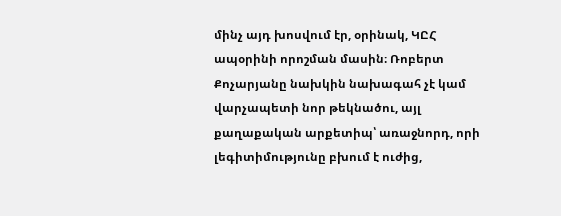մինչ այդ խոսվում էր, օրինակ, ԿԸՀ ապօրինի որոշման մասին։ Ռոբերտ Քոչարյանը նախկին նախագահ չէ կամ վարչապետի նոր թեկնածու, այլ քաղաքական արքետիպ՝ առաջնորդ, որի լեգիտիմությունը բխում է ուժից,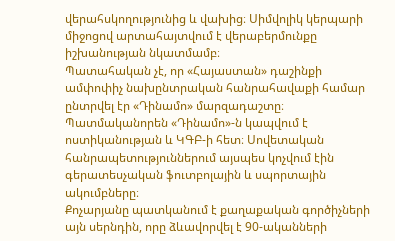վերահսկողությունից և վախից։ Սիմվոլիկ կերպարի միջոցով արտահայտվում է վերաբերմունքը իշխանության նկատմամբ։
Պատահական չէ, որ «Հայաստան» դաշինքի ամփոփիչ նախընտրական հանրահավաքի համար ընտրվել էր «Դինամո» մարզադաշտը։ Պատմականորեն «Դինամո»-ն կապվում է ոստիկանության և ԿԳԲ-ի հետ։ Սովետական հանրապետություններում այսպես կոչվում էին գերատեսչական ֆուտբոլային և սպորտային ակումբները։
Քոչարյանը պատկանում է քաղաքական գործիչների այն սերնդին, որը ձևավորվել է 90-ականների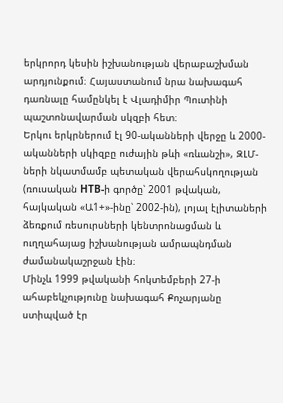երկրորդ կեսին իշխանության վերաբաշխման արդյունքում։ Հայաստանում նրա նախագահ դառնալը համընկել է Վլադիմիր Պուտինի պաշտոնավարման սկզբի հետ։
Երկու երկրներում էլ 90-ականների վերջը և 2000-ականների սկիզբը ուժային թևի «ռևանշի», ԶԼՄ-ների նկատմամբ պետական վերահսկողության (ռուսական НТВ-ի գործը՝ 2001 թվական, հայկական «Ա1+»-ինը՝ 2002-ին), լոյալ էլիտաների ձեռքում ռեսուրսների կենտրոնացման և ուղղահայաց իշխանության ամրապնդման ժամանակաշրջան էին։
Մինչև 1999 թվականի հոկտեմբերի 27-ի ահաբեկչությունը նախագահ Քոչարյանը ստիպված էր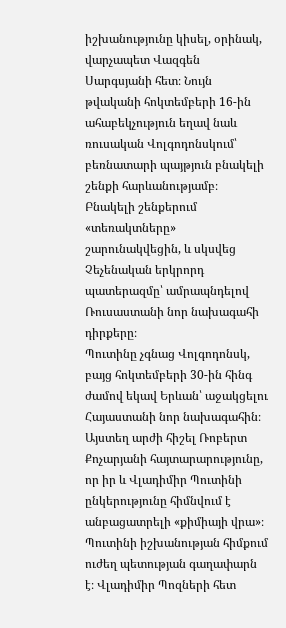իշխանությունը կիսել, օրինակ, վարչապետ Վազգեն Սարգսյանի հետ։ Նույն թվականի հոկտեմբերի 16-ին ահաբեկչություն եղավ նաև ռուսական Վոլգոդոնսկում՝ բեռնատարի պայթյուն բնակելի շենքի հարևանությամբ։ Բնակելի շենքերում «տեռակտները» շարունակվեցին, և սկսվեց Չեչենական երկրորդ պատերազմը՝ ամրապնդելով Ռուսաստանի նոր նախագահի դիրքերը։
Պուտինը չգնաց Վոլգոդոնսկ, բայց հոկտեմբերի 30-ին հինգ ժամով եկավ Երևան՝ աջակցելու Հայաստանի նոր նախագահին։ Այստեղ արժի հիշել Ռոբերտ Քոչարյանի հայտարարությունը, որ իր և Վլադիմիր Պուտինի ընկերությունը հիմնվում է անբացատրելի «քիմիայի վրա»։
Պուտինի իշխանության հիմքում ուժեղ պետության գաղափարն է։ Վլադիմիր Պոզների հետ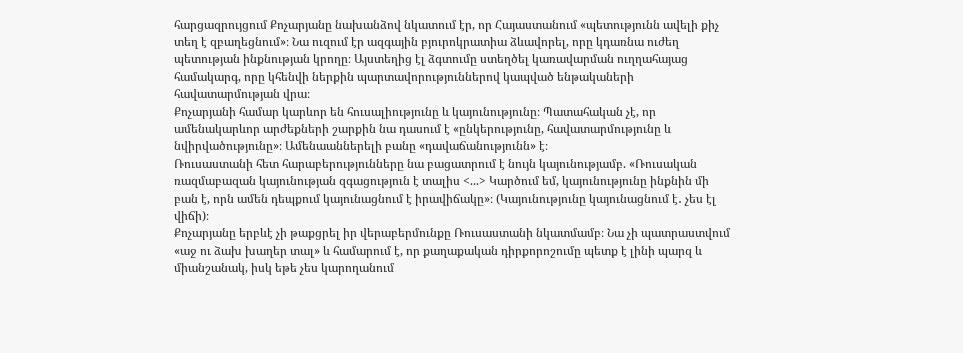հարցազրույցում Քոչարյանը նախանձով նկատում էր, որ Հայաստանում «պետությունն ավելի քիչ տեղ է զբաղեցնում»։ Նա ուզում էր ազգային բյուրոկրատիա ձևավորել, որը կդառնա ուժեղ պետության ինքնության կրողը։ Այստեղից էլ ձգտումը ստեղծել կառավարման ուղղահայաց համակարգ, որը կհենվի ներքին պարտավորություններով կապված ենթակաների հավատարմության վրա։
Քոչարյանի համար կարևոր են հուսալիությունը և կայունությունը։ Պատահական չէ, որ ամենակարևոր արժեքների շարքին նա դասում է «ընկերությունը, հավատարմությունը և նվիրվածությունը»։ Ամենաաններելի բանը «դավաճանությունն» է։
Ռուսաստանի հետ հարաբերությունները նա բացատրում է նույն կայունությամբ. «Ռուսական ռազմաբազան կայունության զգացություն է տալիս <...> Կարծում եմ, կայունությունը ինքնին մի բան է, որն ամեն դեպքում կայունացնում է իրավիճակը»։ (Կայունությունը կայունացնում է․ չես էլ վիճի)։
Քոչարյանը երբևէ չի թաքցրել իր վերաբերմունքը Ռուսաստանի նկատմամբ։ Նա չի պատրաստվում «աջ ու ձախ խաղեր տալ» և համարում է, որ քաղաքական դիրքորոշումը պետք է լինի պարզ և միանշանակ, իսկ եթե չես կարողանում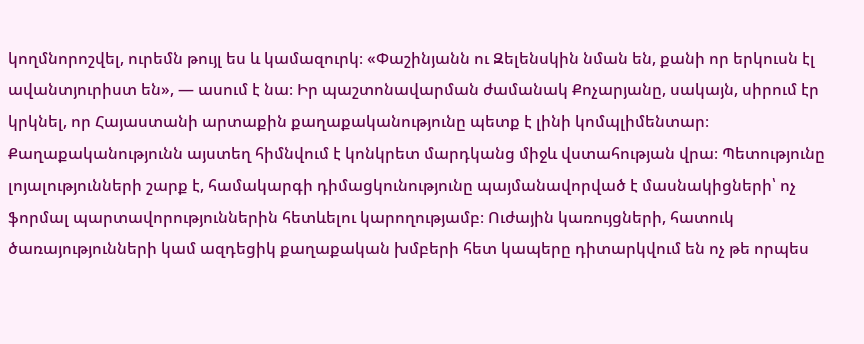կողմնորոշվել, ուրեմն թույլ ես և կամազուրկ։ «Փաշինյանն ու Զելենսկին նման են, քանի որ երկուսն էլ ավանտյուրիստ են», — ասում է նա։ Իր պաշտոնավարման ժամանակ Քոչարյանը, սակայն, սիրում էր կրկնել, որ Հայաստանի արտաքին քաղաքականությունը պետք է լինի կոմպլիմենտար։
Քաղաքականությունն այստեղ հիմնվում է կոնկրետ մարդկանց միջև վստահության վրա։ Պետությունը լոյալությունների շարք է, համակարգի դիմացկունությունը պայմանավորված է մասնակիցների՝ ոչ ֆորմալ պարտավորություններին հետևելու կարողությամբ։ Ուժային կառույցների, հատուկ ծառայությունների կամ ազդեցիկ քաղաքական խմբերի հետ կապերը դիտարկվում են ոչ թե որպես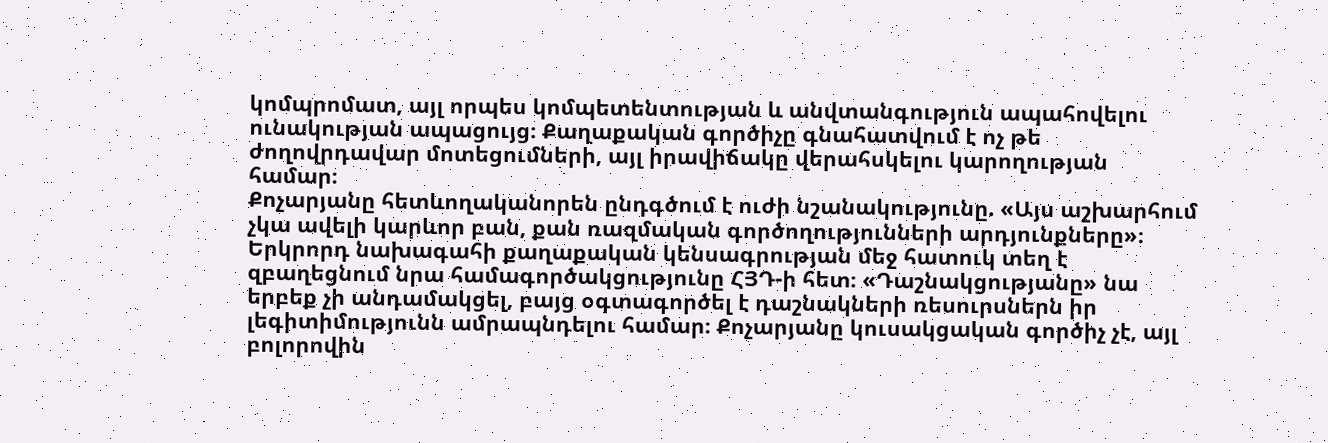կոմպրոմատ, այլ որպես կոմպետենտության և անվտանգություն ապահովելու ունակության ապացույց։ Քաղաքական գործիչը գնահատվում է ոչ թե ժողովրդավար մոտեցումների, այլ իրավիճակը վերահսկելու կարողության համար։
Քոչարյանը հետևողականորեն ընդգծում է ուժի նշանակությունը. «Այս աշխարհում չկա ավելի կարևոր բան, քան ռազմական գործողությունների արդյունքները»։
Երկրորդ նախագահի քաղաքական կենսագրության մեջ հատուկ տեղ է զբաղեցնում նրա համագործակցությունը ՀՅԴ-ի հետ։ «Դաշնակցությանը» նա երբեք չի անդամակցել, բայց օգտագործել է դաշնակների ռեսուրսներն իր լեգիտիմությունն ամրապնդելու համար։ Քոչարյանը կուսակցական գործիչ չէ, այլ բոլորովին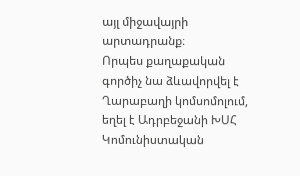այլ միջավայրի արտադրանք։
Որպես քաղաքական գործիչ նա ձևավորվել է Ղարաբաղի կոմսոմոլում, եղել է Ադրբեջանի ԽՍՀ Կոմունիստական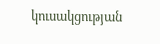կուսակցության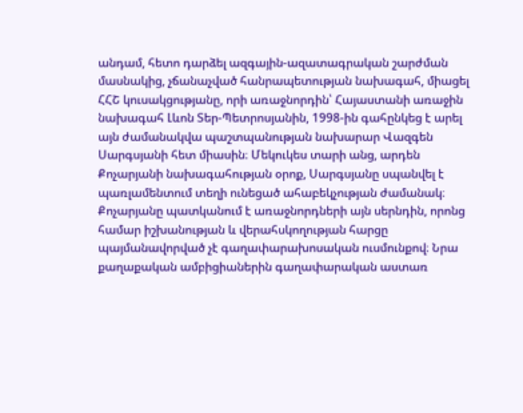անդամ, հետո դարձել ազգային-ազատագրական շարժման մասնակից, չճանաչված հանրապետության նախագահ, միացել ՀՀՇ կուսակցությանը, որի առաջնորդին՝ Հայաստանի առաջին նախագահ Լևոն Տեր-Պետրոսյանին, 1998-ին գահընկեց է արել այն ժամանակվա պաշտպանության նախարար Վազգեն Սարգսյանի հետ միասին։ Մեկուկես տարի անց, արդեն Քոչարյանի նախագահության օրոք, Սարգսյանը սպանվել է պառլամենտում տեղի ունեցած ահաբեկչության ժամանակ։
Քոչարյանը պատկանում է առաջնորդների այն սերնդին, որոնց համար իշխանության և վերահսկողության հարցը պայմանավորված չէ գաղափարախոսական ուսմունքով։ Նրա քաղաքական ամբիցիաներին գաղափարական աստառ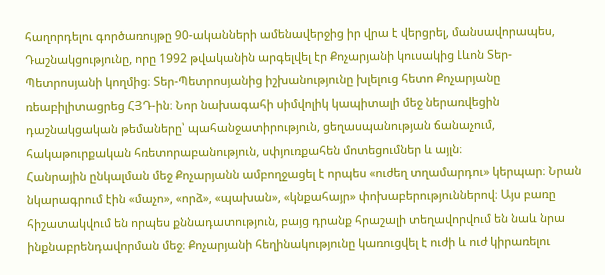հաղորդելու գործառույթը 90-ականների ամենավերջից իր վրա է վերցրել, մանսավորապես, Դաշնակցությունը, որը 1992 թվականին արգելվել էր Քոչարյանի կուսակից Լևոն Տեր-Պետրոսյանի կողմից։ Տեր-Պետրոսյանից իշխանությունը խլելուց հետո Քոչարյանը ռեաբիլիտացրեց ՀՅԴ-ին։ Նոր նախագահի սիմվոլիկ կապիտալի մեջ ներառվեցին դաշնակցական թեմաները՝ պահանջատիրություն, ցեղասպանության ճանաչում, հակաթուրքական հռետորաբանություն, սփյուռքահեն մոտեցումներ և այլն։
Հանրային ընկալման մեջ Քոչարյանն ամբողջացել է որպես «ուժեղ տղամարդու» կերպար։ Նրան նկարագրում էին «մաչո», «որձ», «պախան», «կնքահայր» փոխաբերություններով։ Այս բառը հիշատակվում են որպես քննադատություն, բայց դրանք հրաշալի տեղավորվում են նաև նրա ինքնաբրենդավորման մեջ։ Քոչարյանի հեղինակությունը կառուցվել է ուժի և ուժ կիրառելու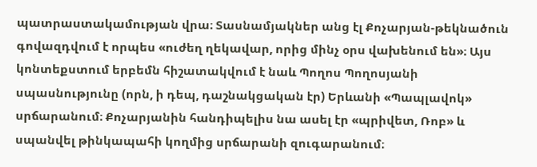պատրաստակամության վրա։ Տասնամյակներ անց էլ Քոչարյան-թեկնածուն գովազդվում է որպես «ուժեղ ղեկավար, որից մինչ օրս վախենում են»։ Այս կոնտեքստում երբեմն հիշատակվում է նաև Պողոս Պողոսյանի սպասնությունը (որն, ի դեպ, դաշնակցական էր) Երևանի «Պապլավոկ» սրճարանում։ Քոչարյանին հանդիպելիս նա ասել էր «պրիվետ, Ռոբ» և սպանվել թինկապահի կողմից սրճարանի զուգարանում։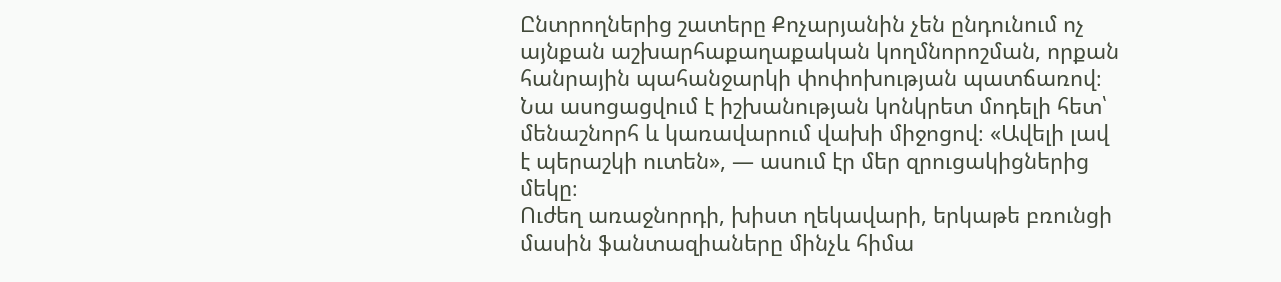Ընտրողներից շատերը Քոչարյանին չեն ընդունում ոչ այնքան աշխարհաքաղաքական կողմնորոշման, որքան հանրային պահանջարկի փոփոխության պատճառով։ Նա ասոցացվում է իշխանության կոնկրետ մոդելի հետ՝ մենաշնորհ և կառավարում վախի միջոցով։ «Ավելի լավ է պերաշկի ուտեն», — ասում էր մեր զրուցակիցներից մեկը։
Ուժեղ առաջնորդի, խիստ ղեկավարի, երկաթե բռունցի մասին ֆանտազիաները մինչև հիմա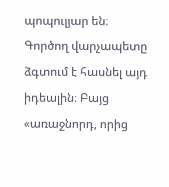պոպուլյար են։ Գործող վարչապետը ձգտում է հասնել այդ իդեալին։ Բայց «առաջնորդ, որից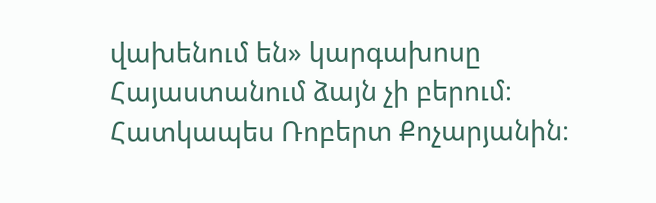վախենում են» կարգախոսը Հայաստանում ձայն չի բերում։ Հատկապես Ռոբերտ Քոչարյանին։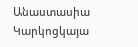Անաստասիա Կարկոցկայա